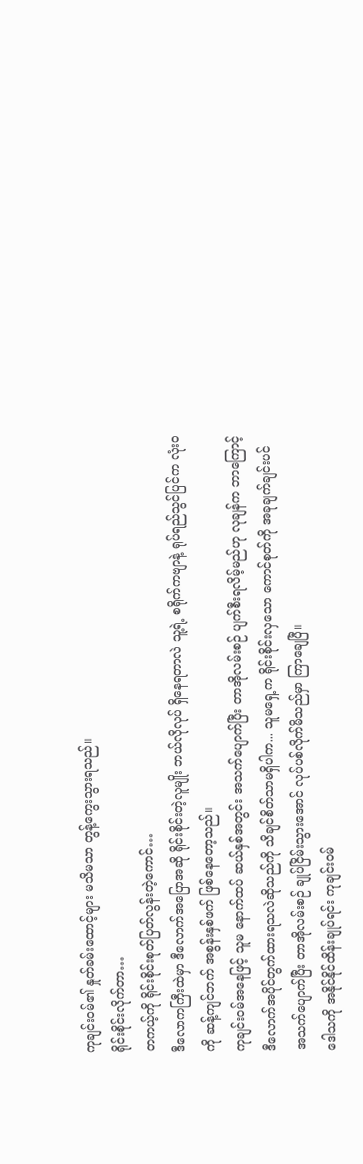ကုချင်း၀မ်၏ နှုတ်ခမ်းထောင့်များ မသိမသာ တွန့်ကွေးသွားရသည်။
ရိုင်းစိုင်းလိုက်တာ…
တကယ့်ကို ရိုင်းစိုင်းစုတ်ပြတ်လွန်းတဲ့ကောင်…
ဒီလောကကြီးထဲမှာ ဒီလောက်အပြောအဆို ရိုင်းစိုင်းတဲ့လူမျိုး ဘယ်လိုလုပ် ရှိနေရတာလဲ သူ့ရဲ့ စရိုက်ကဗျာနဲ့ ရုပ်ရည်သွင်ပြင်က လုံးဝကို ဆန့်ကျင်ဘက် အစွန်းနှစ်ဖက် ဖြစ်နေတော့သည်။
ကုချင်း၀မ်အနေဖြင့် သူမ နောက်ထပ် ဆယ်နှစ်အတွင်း အသက်ပျောက်ပြီး တာအိုလမ်းစဉ် ပျက်စီးရလိမ့်မည်ဟု လုချန်က ဘာကြောင့် ဒီလောက်အပိုင်တွက်ထားရသလဲဆိုသည်ကို သိချင်စိတ်သာမရှိပါက... သူမရှေ့က ရိုင်းစိုင်းလှသော ကောင်စုတ်ကို အခုချက်ချင်းပင် အသက်ပျောက်ပြီး တာအိုလမ်းစဉ် ချုပ်ငြိမ်းသွားအောင် လုပ်ပစ်လိုက်မိသည်မှာ ကြာချေပြီ။
ဒေါသကို အနိုင်နိုင်ထိန်းချုပ်ရင်း ကုချင်း၀မ်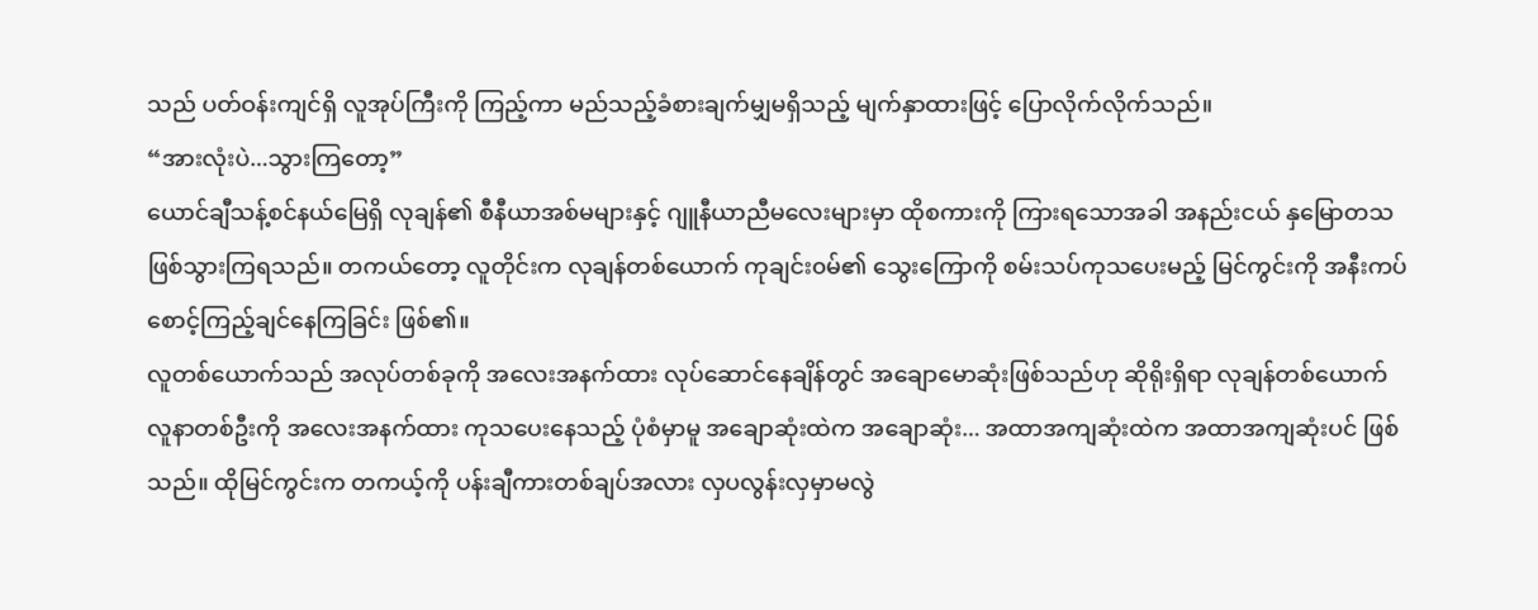သည် ပတ်ဝန်းကျင်ရှိ လူအုပ်ကြီးကို ကြည့်ကာ မည်သည့်ခံစားချက်မျှမရှိသည့် မျက်နှာထားဖြင့် ပြောလိုက်လိုက်သည်။
“အားလုံးပဲ...သွားကြတော့”
ယောင်ချီသန့်စင်နယ်မြေရှိ လုချန်၏ စီနီယာအစ်မများနှင့် ဂျူနီယာညီမလေးများမှာ ထိုစကားကို ကြားရသောအခါ အနည်းငယ် နှမြောတသ ဖြစ်သွားကြရသည်။ တကယ်တော့ လူတိုင်းက လုချန်တစ်ယောက် ကုချင်း၀မ်၏ သွေးကြောကို စမ်းသပ်ကုသပေးမည့် မြင်ကွင်းကို အနီးကပ် စောင့်ကြည့်ချင်နေကြခြင်း ဖြစ်၏။
လူတစ်ယောက်သည် အလုပ်တစ်ခုကို အလေးအနက်ထား လုပ်ဆောင်နေချိန်တွင် အချောမောဆုံးဖြစ်သည်ဟု ဆိုရိုးရှိရာ လုချန်တစ်ယောက် လူနာတစ်ဦးကို အလေးအနက်ထား ကုသပေးနေသည့် ပုံစံမှာမူ အချောဆုံးထဲက အချောဆုံး... အထာအကျဆုံးထဲက အထာအကျဆုံးပင် ဖြစ်သည်။ ထိုမြင်ကွင်းက တကယ့်ကို ပန်းချီကားတစ်ချပ်အလား လှပလွန်းလှမှာမလွဲ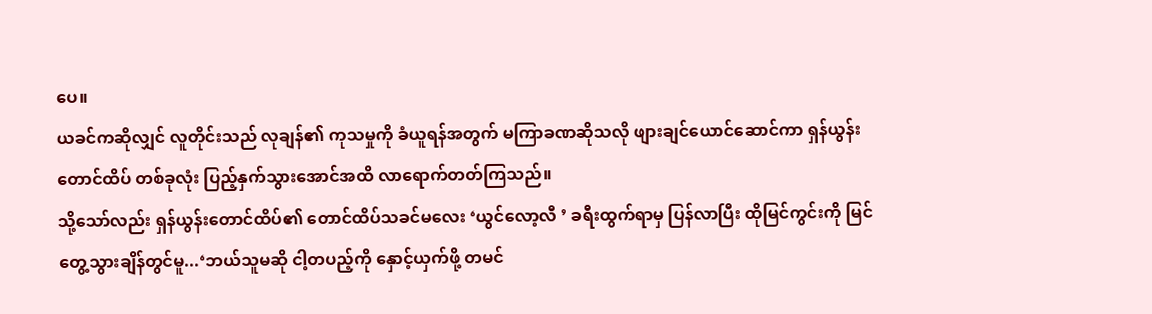ပေ။
ယခင်ကဆိုလျှင် လူတိုင်းသည် လုချန်၏ ကုသမှုကို ခံယူရန်အတွက် မကြာခဏဆိုသလို ဖျားချင်ယောင်ဆောင်ကာ ရှန်ယွန်းတောင်ထိပ် တစ်ခုလုံး ပြည့်နှက်သွားအောင်အထိ လာရောက်တတ်ကြသည်။
သို့သော်လည်း ရှန်ယွန်းတောင်ထိပ်၏ တောင်ထိပ်သခင်မလေး ‘ယွင်လော့လီ ’ ခရီးထွက်ရာမှ ပြန်လာပြီး ထိုမြင်ကွင်းကို မြင်တွေ့သွားချိန်တွင်မူ...‘ဘယ်သူမဆို ငါ့တပည့်ကို နှောင့်ယှက်ဖို့ တမင်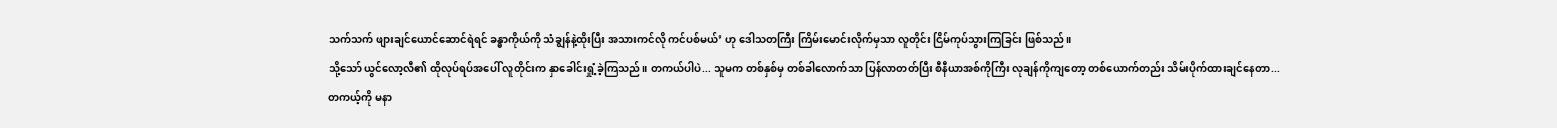သက်သက် ဖျားချင်ယောင်ဆောင်ရဲရင် ခန္ဓာကိုယ်ကို သံချွန်နဲ့ထိုးပြီး အသားကင်လို ကင်ပစ်မယ်’ ဟု ဒေါသတကြီး ကြိမ်းမောင်းလိုက်မှသာ လူတိုင်း ငြိမ်ကုပ်သွားကြခြင်း ဖြစ်သည်။
သို့သော် ယွင်လော့လီ၏ ထိုလုပ်ရပ်အပေါ် လူတိုင်းက နှာခေါင်းရှုံ့ခဲ့ကြသည်။ တကယ်ပါပဲ... သူမက တစ်နှစ်မှ တစ်ခါလောက်သာ ပြန်လာတတ်ပြီး စီနီယာအစ်ကိုကြီး လုချန်ကိုကျတော့ တစ်ယောက်တည်း သိမ်းပိုက်ထားချင်နေတာ... တကယ့်ကို မနာ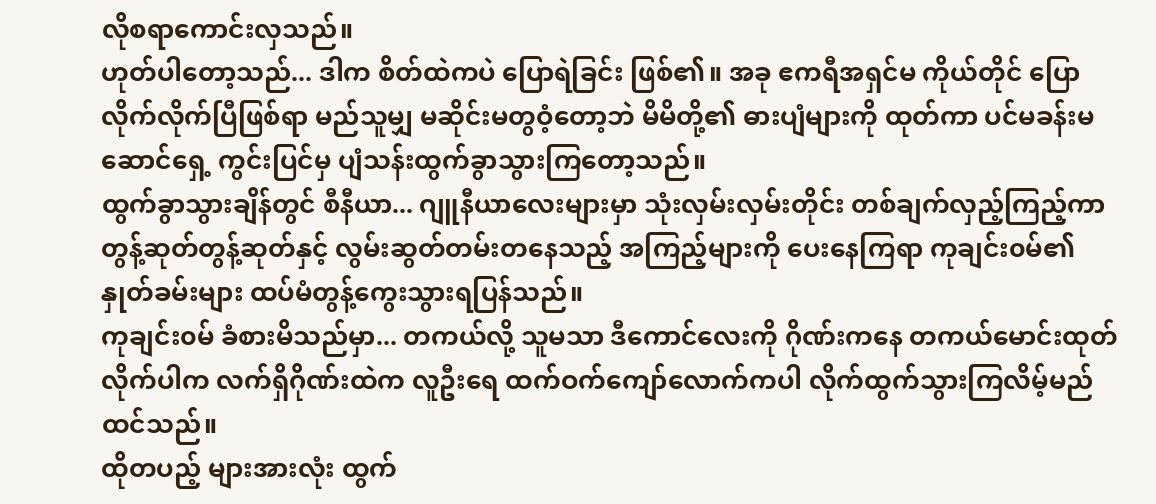လိုစရာကောင်းလှသည်။
ဟုတ်ပါတော့သည်... ဒါက စိတ်ထဲကပဲ ပြောရဲခြင်း ဖြစ်၏။ အခု ဧကရီအရှင်မ ကိုယ်တိုင် ပြောလိုက်လိုက်ပြီဖြစ်ရာ မည်သူမျှ မဆိုင်းမတွဝံ့တော့ဘဲ မိမိတို့၏ ဓားပျံများကို ထုတ်ကာ ပင်မခန်းမဆောင်ရှေ့ ကွင်းပြင်မှ ပျံသန်းထွက်ခွာသွားကြတော့သည်။
ထွက်ခွာသွားချိန်တွင် စီနီယာ... ဂျူနီယာလေးများမှာ သုံးလှမ်းလှမ်းတိုင်း တစ်ချက်လှည့်ကြည့်ကာ တွန့်ဆုတ်တွန့်ဆုတ်နှင့် လွမ်းဆွတ်တမ်းတနေသည့် အကြည့်များကို ပေးနေကြရာ ကုချင်း၀မ်၏ နှုတ်ခမ်းများ ထပ်မံတွန့်ကွေးသွားရပြန်သည်။
ကုချင်း၀မ် ခံစားမိသည်မှာ... တကယ်လို့ သူမသာ ဒီကောင်လေးကို ဂိုဏ်းကနေ တကယ်မောင်းထုတ်လိုက်ပါက လက်ရှိဂိုဏ်းထဲက လူဦးရေ ထက်ဝက်ကျော်လောက်ကပါ လိုက်ထွက်သွားကြလိမ့်မည် ထင်သည်။
ထိုတပည့် များအားလုံး ထွက်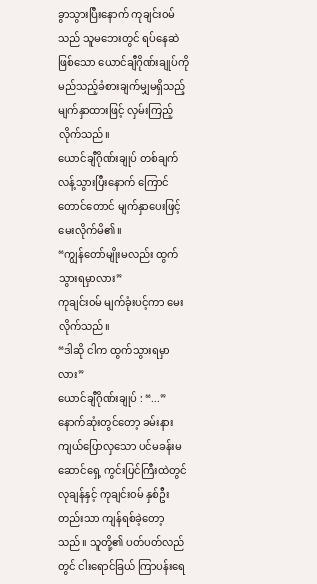ခွာသွားပြီးနောက် ကုချင်း၀မ်သည် သူမဘေးတွင် ရပ်နေဆဲဖြစ်သော ယောင်ချီဂိုဏ်းချုပ်ကို မည်သည့်ခံစားချက်မျှမရှိသည့် မျက်နှာထားဖြင့် လှမ်းကြည့်လိုက်သည်။
ယောင်ချီဂိုဏ်းချုပ် တစ်ချက်လန့်သွားပြီးနောက် ကြောင်တောင်တောင် မျက်နှာပေးဖြင့် မေးလိုက်မိ၏။
“ကျွန်တော်မျိုးမလည်း ထွက်သွားရမှာလား”
ကုချင်း၀မ် မျက်ခုံးပင့်ကာ မေးလိုက်သည်။
“ဒါဆို ငါက ထွက်သွားရမှာလား”
ယောင်ချီဂိုဏ်းချုပ် : “...”
နောက်ဆုံးတွင်တော့ ခမ်းနားကျယ်ပြောလှသော ပင်မခန်းမဆောင်ရှေ့ ကွင်းပြင်ကြီးထဲတွင် လုချန်နှင့် ကုချင်း၀မ် နှစ်ဦးတည်းသာ ကျန်ရစ်ခဲ့တော့သည်။ သူတို့၏ ပတ်ပတ်လည်တွင် ငါးရောင်ခြယ် ကြာပန်းရေ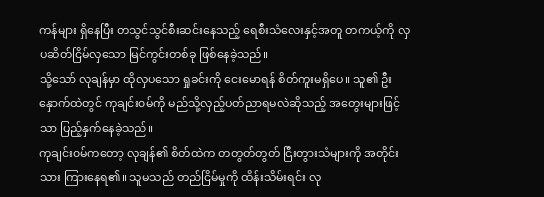ကန်များ ရှိနေပြီး တသွင်သွင်စီးဆင်းနေသည့် ရေစီးသံလေးနှင့်အတူ တကယ့်ကို လှပဆိတ်ငြိမ်လှသော မြင်ကွင်းတစ်ခု ဖြစ်နေခဲ့သည်။
သို့သော် လုချန်မှာ ထိုလှပသော ရှုခင်းကို ငေးမောရန် စိတ်ကူးမရှိပေ။ သူ၏ ဦးနှောက်ထဲတွင် ကုချင်း၀မ်ကို မည်သို့လှည့်ပတ်ညာရမလဲဆိုသည့် အတွေးများဖြင့်သာ ပြည့်နှက်နေခဲ့သည်။
ကုချင်း၀မ်ကတော့ လုချန်၏ စိတ်ထဲက တတွတ်တွတ် ငြီးတွားသံများကို အတိုင်းသား ကြားနေရ၏။ သူမသည် တည်ငြိမ်မှုကို ထိန်းသိမ်းရင်း လု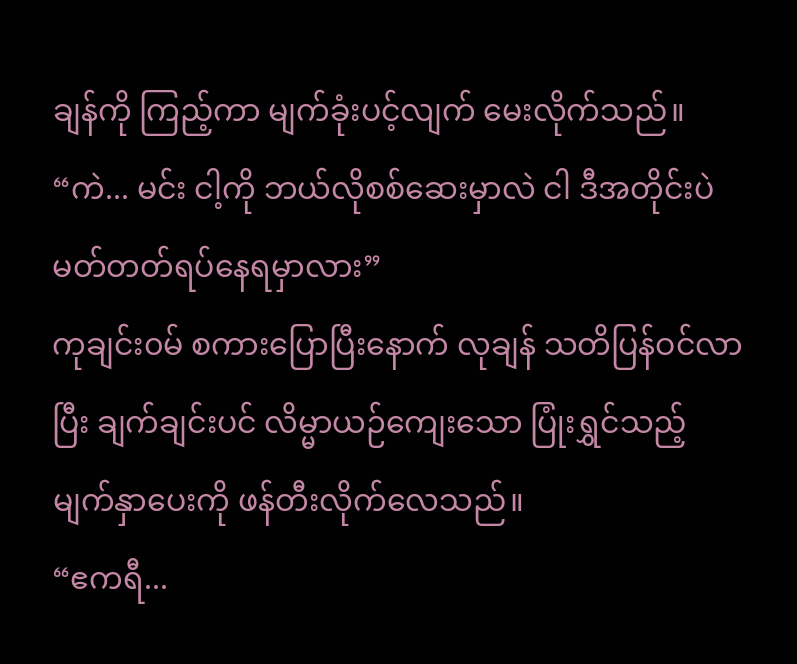ချန်ကို ကြည့်ကာ မျက်ခုံးပင့်လျက် မေးလိုက်သည်။
“ကဲ... မင်း ငါ့ကို ဘယ်လိုစစ်ဆေးမှာလဲ ငါ ဒီအတိုင်းပဲ မတ်တတ်ရပ်နေရမှာလား”
ကုချင်း၀မ် စကားပြောပြီးနောက် လုချန် သတိပြန်ဝင်လာပြီး ချက်ချင်းပင် လိမ္မာယဉ်ကျေးသော ပြုံးရွှင်သည့် မျက်နှာပေးကို ဖန်တီးလိုက်လေသည်။
“ဧကရီ...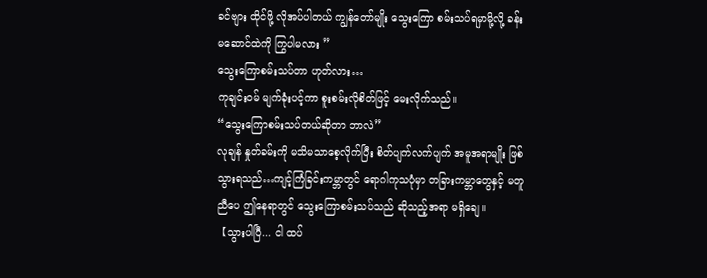ခင်ဗျား ထိုင်ဖို့ လိုအပ်ပါတယ် ကျွန်တော်မျိုး သွေးကြော စမ်းသပ်ရမှာမို့လို့ ခန်းမဆောင်ထဲကို ကြွပါမလား ”
သွေးကြောစမ်းသပ်တာ ဟုတ်လား…
ကုချင်း၀မ် မျက်ခုံးပင့်ကာ စူးစမ်းလိုစိတ်ဖြင့် မေးလိုက်သည်။
“သွေးကြောစမ်းသပ်တယ်ဆိုတာ ဘာလဲ”
လုချန် နှုတ်ခမ်းကို မသိမသာစေ့လိုက်ပြီး စိတ်ပျက်လက်ပျက် အမူအရာမျိုး ဖြစ်သွားရသည်…ကျင့်ကြံခြင်းကမ္ဘာတွင် ရောဂါကုသပုံမှာ တခြားကမ္ဘာတွေနှင့် မတူညီပေ ဤနေရာတွင် သွေးကြောစမ်းသပ်သည် ဆိုသည့်အရာ မရှိချေ။
【သွားပါပြီ... ငါ ထပ်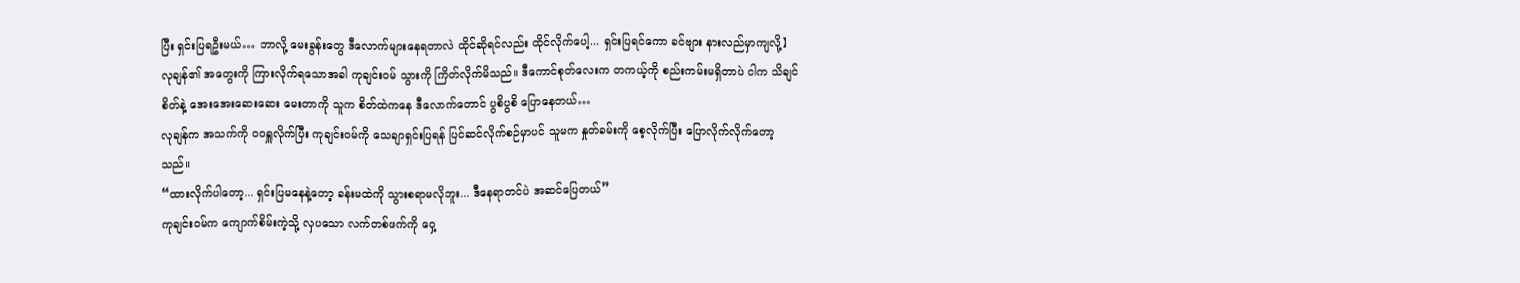ပြီး ရှင်းပြရဦးမယ်… ဘာလို့ မေးခွန်းတွေ ဒီလောက်များနေရတာလဲ ထိုင်ဆိုရင်လည်း ထိုင်လိုက်ပေါ့... ရှင်းပြရင်ကော ခင်ဗျား နားလည်မှာကျလို့】
လုချန်၏ အတွေးကို ကြားလိုက်ရသောအခါ ကုချင်း၀မ် သွားကို ကြိတ်လိုက်မိသည်။ ဒီကောင်စုတ်လေးက တကယ့်ကို စည်းကမ်းမရှိတာပဲ ငါက သိချင်စိတ်နဲ့ အေးအေးဆေးဆေး မေးတာကို သူက စိတ်ထဲကနေ ဒီလောက်တောင် ပွစိပွစိ ပြောနေတယ်…
လုချန်က အသက်ကို ဝဝရှူလိုက်ပြီး ကုချင်း၀မ်ကို သေချာရှင်းပြရန် ပြင်ဆင်လိုက်စဉ်မှာပင် သူမက နှုတ်ခမ်းကို စေ့လိုက်ပြီး ပြောလိုက်လိုက်တော့သည်။
“ထားလိုက်ပါတော့... ရှင်းပြမနေနဲ့တော့ ခန်းမထဲကို သွားစရာမလိုဘူး... ဒီနေရာတင်ပဲ အဆင်ပြေတယ်”
ကုချင်း၀မ်က ကျောက်စိမ်းကဲ့သို့ လှပသော လက်တစ်ဖက်ကို ဝှေ့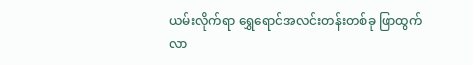ယမ်းလိုက်ရာ ရွှေရောင်အလင်းတန်းတစ်ခု ဖြာထွက်လာ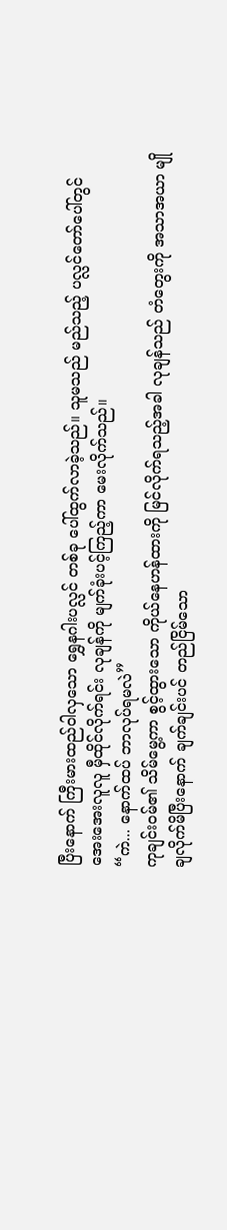ပြီးနောက် ကြီးမားထည်ဝါလှသော ရွှေနဂါးပလ္လင် တစ်ခု ပေါ်ထွက်လာခဲ့သည်။ သူမသည် မည်သည့် ပလ္လင်တော်ပေါ်တွင် အေးအေးလူလူ မှီထိုင်လိုက်ရင်း လုချန်ကို မျက်ခုံးပင့်ကြည့်ကာ မေးလိုက်သည်။
“ကဲ... နောက်ထပ် ဘာလုပ်ရမလဲ”
ကုချင်း၀မ်၏ သိမ်မွေ့ကာ စွင့်ထွားသော ကိုယ်နေဟန်ထားကို မြင်လိုက်ရသည့်အခါ လုချန်သည် တံတွေးကို အသာအယာ မျိုချလိုက်မိပြီးနောက် ချက်ချင်းပင် တည်ငြိမ်သော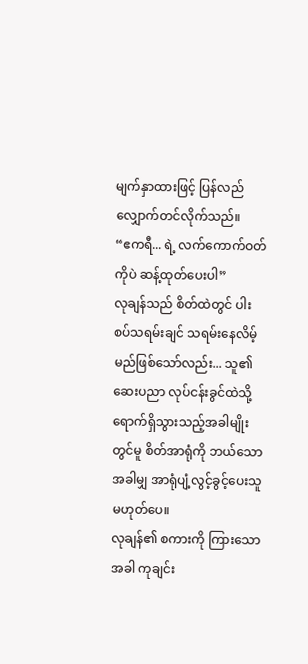မျက်နှာထားဖြင့် ပြန်လည် လျှောက်တင်လိုက်သည်။
“ဧကရီ... ရဲ့ လက်ကောက်ဝတ်ကိုပဲ ဆန့်ထုတ်ပေးပါ”
လုချန်သည် စိတ်ထဲတွင် ပါးစပ်သရမ်းချင် သရမ်းနေလိမ့်မည်ဖြစ်သော်လည်း... သူ၏ ဆေးပညာ လုပ်ငန်းခွင်ထဲသို့ ရောက်ရှိသွားသည့်အခါမျိုးတွင်မူ စိတ်အာရုံကို ဘယ်သောအခါမျှ အာရုံပျံ့လွင့်ခွင့်ပေးသူ မဟုတ်ပေ။
လုချန်၏ စကားကို ကြားသောအခါ ကုချင်း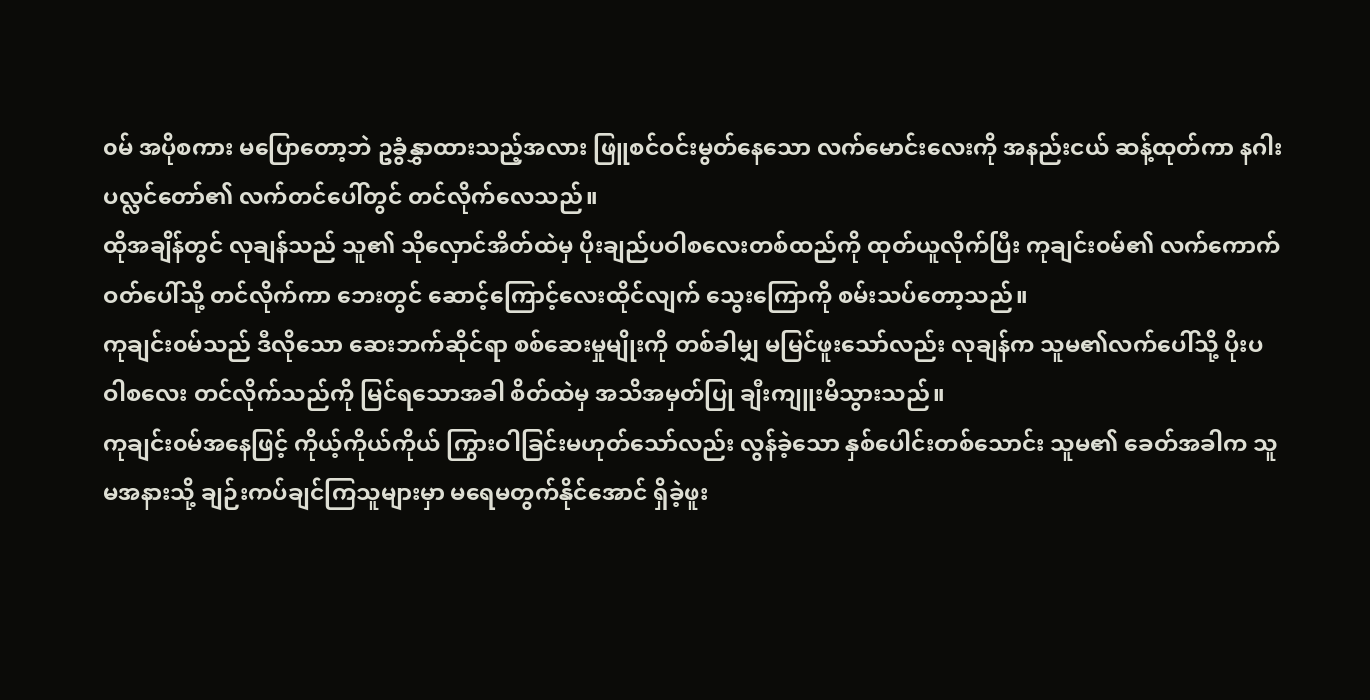၀မ် အပိုစကား မပြောတော့ဘဲ ဥခွံနွှာထားသည့်အလား ဖြူစင်ဝင်းမွတ်နေသော လက်မောင်းလေးကို အနည်းငယ် ဆန့်ထုတ်ကာ နဂါးပလ္လင်တော်၏ လက်တင်ပေါ်တွင် တင်လိုက်လေသည်။
ထိုအချိန်တွင် လုချန်သည် သူ၏ သိုလှောင်အိတ်ထဲမှ ပိုးချည်ပဝါစလေးတစ်ထည်ကို ထုတ်ယူလိုက်ပြီး ကုချင်း၀မ်၏ လက်ကောက်ဝတ်ပေါ်သို့ တင်လိုက်ကာ ဘေးတွင် ဆောင့်ကြောင့်လေးထိုင်လျက် သွေးကြောကို စမ်းသပ်တော့သည်။
ကုချင်း၀မ်သည် ဒီလိုသော ဆေးဘက်ဆိုင်ရာ စစ်ဆေးမှုမျိုးကို တစ်ခါမျှ မမြင်ဖူးသော်လည်း လုချန်က သူမ၏လက်ပေါ်သို့ ပိုးပဝါစလေး တင်လိုက်သည်ကို မြင်ရသောအခါ စိတ်ထဲမှ အသိအမှတ်ပြု ချီးကျူးမိသွားသည်။
ကုချင်း၀မ်အနေဖြင့် ကိုယ့်ကိုယ်ကိုယ် ကြွားဝါခြင်းမဟုတ်သော်လည်း လွန်ခဲ့သော နှစ်ပေါင်းတစ်သောင်း သူမ၏ ခေတ်အခါက သူမအနားသို့ ချဉ်းကပ်ချင်ကြသူများမှာ မရေမတွက်နိုင်အောင် ရှိခဲ့ဖူး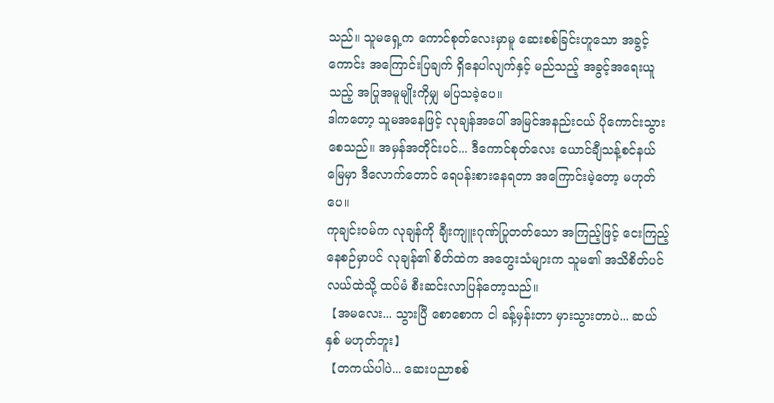သည်။ သူမရှေ့က ကောင်စုတ်လေးမှာမူ ဆေးစစ်ခြင်းဟူသော အခွင့်ကောင်း အကြောင်းပြချက် ရှိနေပါလျက်နှင့် မည်သည့် အခွင့်အရေးယူသည့် အပြုအမူမျိုးကိုမျှ မပြသခဲ့ပေ။
ဒါကတော့ သူမအနေဖြင့် လုချန်အပေါ် အမြင်အနည်းငယ် ပိုကောင်းသွားစေသည်။ အမှန်အတိုင်းပင်... ဒီကောင်စုတ်လေး ယောင်ချီသန့်စင်နယ်မြေမှာ ဒီလောက်တောင် ရေပန်းစားနေရတာ အကြောင်းမဲ့တော့ မဟုတ်ပေ။
ကုချင်း၀မ်က လုချန်ကို ချီးကျူးဂုဏ်ပြုတတ်သော အကြည့်ဖြင့် ငေးကြည့်နေစဉ်မှာပင် လုချန်၏ စိတ်ထဲက အတွေးသံများက သူမ၏ အသိစိတ်ပင်လယ်ထဲသို့ ထပ်မံ စီးဆင်းလာပြန်တော့သည်။
【အမလေး... သွားပြီ စောစောက ငါ ခန့်မှန်းတာ မှားသွားတာပဲ... ဆယ်နှစ် မဟုတ်ဘူး】
【တကယ်ပါပဲ... ဆေးပညာစစ်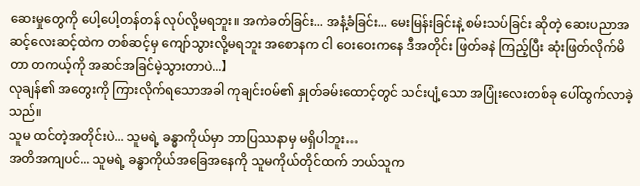ဆေးမှုတွေကို ပေါ့ပေါ့တန်တန် လုပ်လို့မရဘူး။ အကဲခတ်ခြင်း... အနံ့ခံခြင်း... မေးမြန်းခြင်းနဲ့ စမ်းသပ်ခြင်း ဆိုတဲ့ ဆေးပညာအဆင့်လေးဆင့်ထဲက တစ်ဆင့်မှ ကျော်သွားလို့မရဘူး အစောနက ငါ ဝေးဝေးကနေ ဒီအတိုင်း ဖြတ်ခနဲ ကြည့်ပြီး ဆုံးဖြတ်လိုက်မိတာ တကယ့်ကို အဆင်အခြင်မဲ့သွားတာပဲ...】
လုချန်၏ အတွေးကို ကြားလိုက်ရသောအခါ ကုချင်း၀မ်၏ နှုတ်ခမ်းထောင့်တွင် သင်းပျံ့သော အပြုံးလေးတစ်ခု ပေါ်ထွက်လာခဲ့သည်။
သူမ ထင်တဲ့အတိုင်းပဲ... သူမရဲ့ ခန္ဓာကိုယ်မှာ ဘာပြဿနာမှ မရှိပါဘူး…
အတိအကျပင်... သူမရဲ့ ခန္ဓာကိုယ်အခြေအနေကို သူမကိုယ်တိုင်ထက် ဘယ်သူက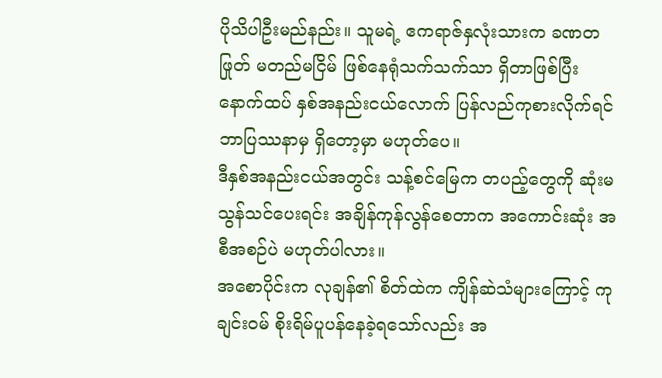ပိုသိပါဦးမည်နည်း။ သူမရဲ့ ဧကရာဇ်နှလုံးသားက ခဏတဖြုတ် မတည်မငြိမ် ဖြစ်နေရုံသက်သက်သာ ရှိတာဖြစ်ပြီး နောက်ထပ် နှစ်အနည်းငယ်လောက် ပြန်လည်ကုစားလိုက်ရင် ဘာပြဿနာမှ ရှိတော့မှာ မဟုတ်ပေ။
ဒီနှစ်အနည်းငယ်အတွင်း သန့်စင်မြေက တပည့်တွေကို ဆုံးမသွန်သင်ပေးရင်း အချိန်ကုန်လွန်စေတာက အကောင်းဆုံး အစီအစဉ်ပဲ မဟုတ်ပါလား။
အစောပိုင်းက လုချန်၏ စိတ်ထဲက ကျိန်ဆဲသံများကြောင့် ကုချင်း၀မ် စိုးရိမ်ပူပန်နေခဲ့ရသော်လည်း အ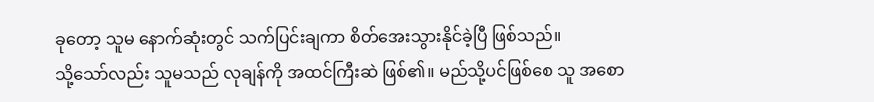ခုတော့ သူမ နောက်ဆုံးတွင် သက်ပြင်းချကာ စိတ်အေးသွားနိုင်ခဲ့ပြီ ဖြစ်သည်။
သို့သော်လည်း သူမသည် လုချန်ကို အထင်ကြီးဆဲ ဖြစ်၏။ မည်သို့ပင်ဖြစ်စေ သူ အစော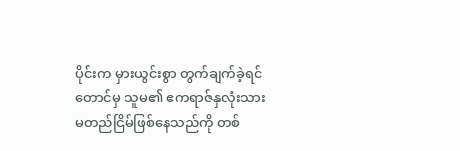ပိုင်းက မှားယွင်းစွာ တွက်ချက်ခဲ့ရင်တောင်မှ သူမ၏ ဧကရာဇ်နှလုံးသား မတည်ငြိမ်ဖြစ်နေသည်ကို တစ်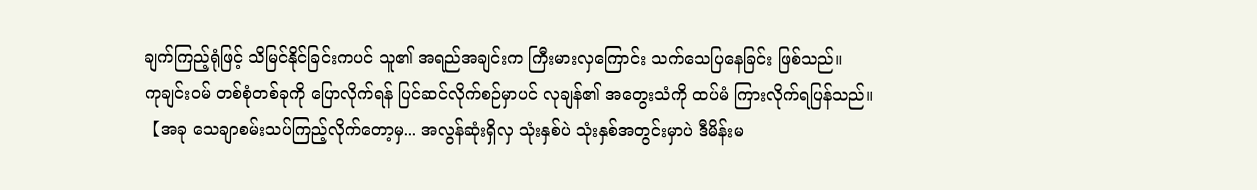ချက်ကြည့်ရုံဖြင့် သိမြင်နိုင်ခြင်းကပင် သူ၏ အရည်အချင်းက ကြီးမားလှကြောင်း သက်သေပြနေခြင်း ဖြစ်သည်။
ကုချင်း၀မ် တစ်စုံတစ်ခုကို ပြောလိုက်ရန် ပြင်ဆင်လိုက်စဉ်မှာပင် လုချန်၏ အတွေးသံကို ထပ်မံ ကြားလိုက်ရပြန်သည်။
【အခု သေချာစမ်းသပ်ကြည့်လိုက်တော့မှ... အလွန်ဆုံးရှိလှ သုံးနှစ်ပဲ သုံးနှစ်အတွင်းမှာပဲ ဒီမိန်းမ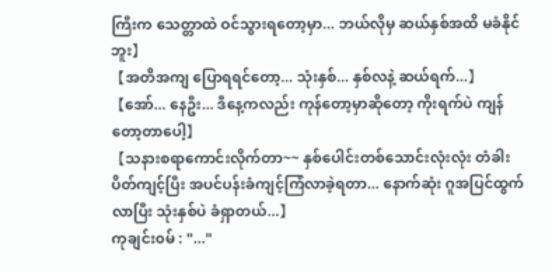ကြီးက သေတ္တာထဲ ဝင်သွားရတော့မှာ... ဘယ်လိုမှ ဆယ်နှစ်အထိ မခံနိုင်ဘူး】
【အတိအကျ ပြောရရင်တော့... သုံးနှစ်... နှစ်လနဲ့ ဆယ်ရက်...】
【အော်... နေဦး... ဒီနေ့ကလည်း ကုန်တော့မှာဆိုတော့ ကိုးရက်ပဲ ကျန်တော့တာပေါ့】
【သနားစရာကောင်းလိုက်တာ~~ နှစ်ပေါင်းတစ်သောင်းလုံးလုံး တံခါးပိတ်ကျင့်ပြီး အပင်ပန်းခံကျင့်ကြံလာခဲ့ရတာ... နောက်ဆုံး ဂူအပြင်ထွက်လာပြီး သုံးနှစ်ပဲ ခံရှာတယ်...】
ကုချင်း၀မ် : "..."